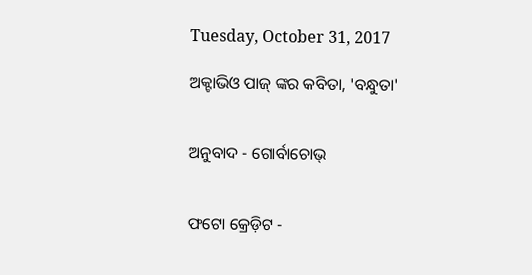Tuesday, October 31, 2017

ଅକ୍ଟାଭିଓ ପାଜ୍‌ ଙ୍କର କବିତା, 'ବନ୍ଧୁତା'


ଅନୁବାଦ - ଗୋର୍ବାଚୋଭ୍


ଫଟୋ କ୍ରେଡ଼ିଟ -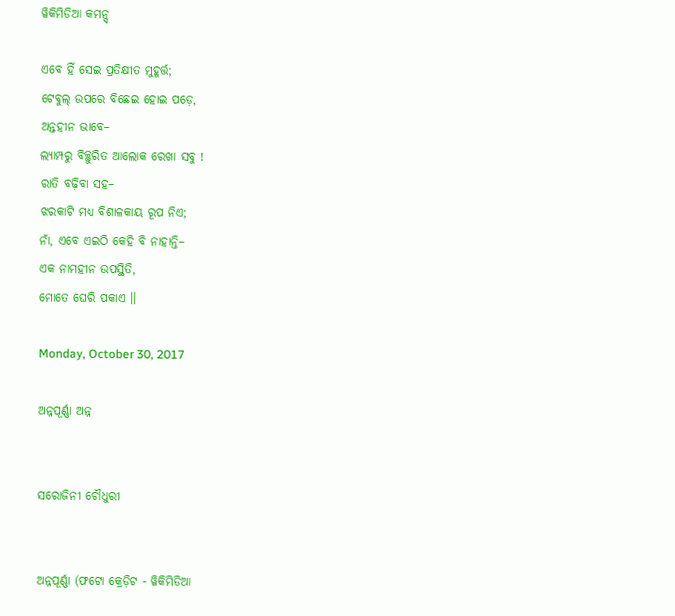ୱିକିମିଡିଆ କମନ୍ସ୍

ଏବେ ହିଁ ସେଇ ପ୍ରତିକ୍ଷୀତ ମୁହୂର୍ତ୍ତ;
ଟେବୁଲ୍‌ ଉପରେ ବିଛେଇ ହୋଇ ପଡ଼େ,
ଅନ୍ତହୀନ ଭାବେ–
ଲ୍ୟାମ୍ପରୁ ବିଚ୍ଛୁରିତ ଆଲୋକ ରେଖା ସବୁ !
ରାତି ବଢ଼ିବା ସହ–
ଝରକାଟି ମଧ୍ୟ ବିଶାଳକାୟ ରୂପ ନିଏ;
ନାଁ, ଏବେ ଏଇଠି କେହି ବି ନାହାନ୍ତି–
ଏକ ନାମହୀନ ଉପସ୍ଥିତି,
ମୋତେ ଘେରି ପକାଏ ।।

Monday, October 30, 2017

ଅନ୍ନପୂର୍ଣ୍ଣା ଅନ୍ନ


ସରୋଜିନୀ ଚୌଧୁରୀ


ଅନ୍ନପୂର୍ଣ୍ଣା (ଫଟୋ କ୍ରେଡ଼ିଟ - ୱିକିମିଡିଆ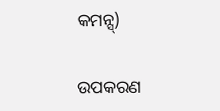କମନ୍ସ୍)

ଉପକରଣ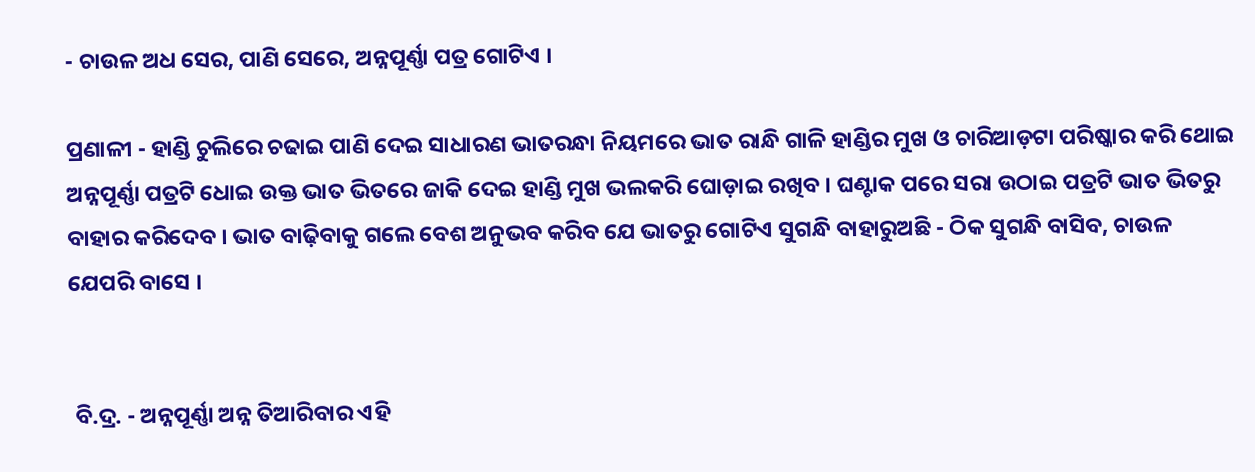- ଚାଉଳ ଅଧ ସେର, ପାଣି ସେରେ, ଅନ୍ନପୂର୍ଣ୍ଣା ପତ୍ର ଗୋଟିଏ ।

ପ୍ରଣାଳୀ - ହାଣ୍ଡି ଚୁଲିରେ ଚଢାଇ ପାଣି ଦେଇ ସାଧାରଣ ଭାତରନ୍ଧା ନିୟମରେ ଭାତ ରାନ୍ଧି ଗାଳି ହାଣ୍ଡିର ମୁଖ ଓ ଚାରିଆଡ଼ଟା ପରିଷ୍କାର କରି ଥୋଇ ଅନ୍ନପୂର୍ଣ୍ଣା ପତ୍ରଟି ଧୋଇ ଉକ୍ତ ଭାତ ଭିତରେ ଜାକି ଦେଇ ହାଣ୍ଡି ମୁଖ ଭଲକରି ଘୋଡ଼ାଇ ରଖିବ । ଘଣ୍ଟାକ ପରେ ସରା ଉଠାଇ ପତ୍ରଟି ଭାତ ଭିତରୁ ବାହାର କରିଦେବ । ଭାତ ବାଢ଼ିବାକୁ ଗଲେ ବେଶ ଅନୁଭବ କରିବ ଯେ ଭାତରୁ ଗୋଟିଏ ସୁଗନ୍ଧି ବାହାରୁଅଛି - ଠିକ ସୁଗନ୍ଧି ବାସିବ, ଚାଉଳ ଯେପରି ବାସେ ।


 ବି.ଦ୍ର. - ଅନ୍ନପୂର୍ଣ୍ଣା ଅନ୍ନ ତିଆରିବାର ଏହି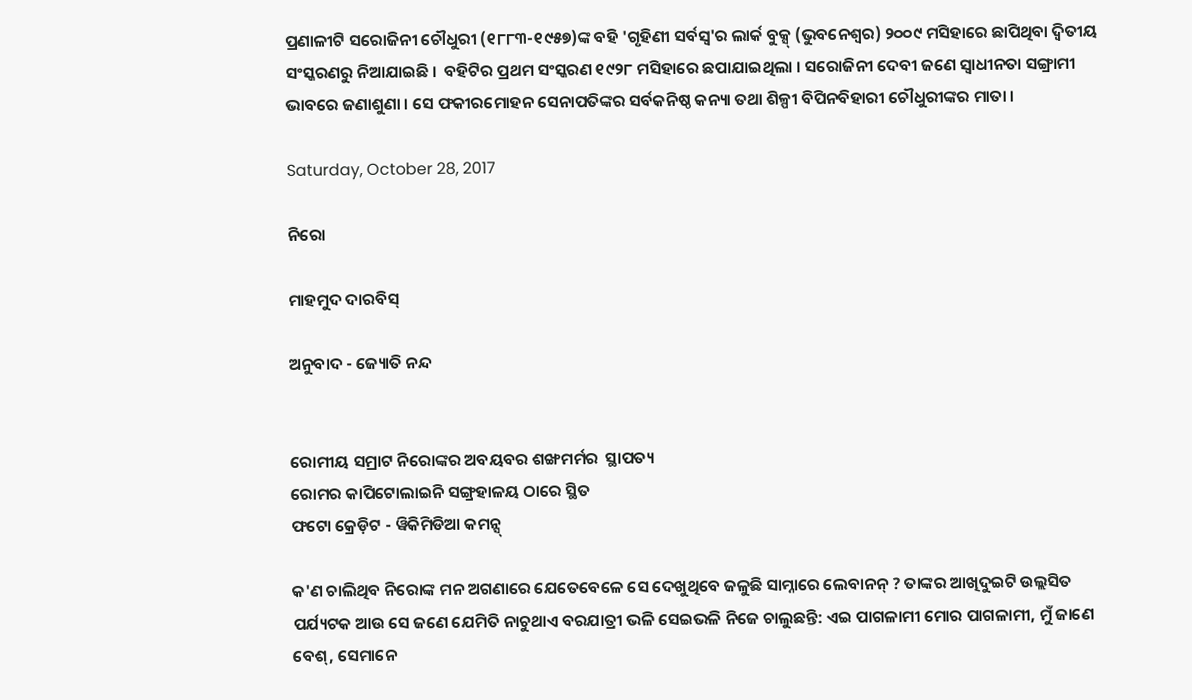ପ୍ରଣାଳୀଟି ସରୋଜିନୀ ଚୌଧୁରୀ (୧୮୮୩-୧୯୫୭)ଙ୍କ ବହି 'ଗୃହିଣୀ ସର୍ବସ୍ୱ'ର ଲାର୍କ ବୁକ୍ସ୍ (ଭୁବନେଶ୍ୱର) ୨୦୦୯ ମସିହାରେ ଛାପିଥିବା ଦ୍ୱିତୀୟ ସଂସ୍କରଣରୁ ନିଆଯାଇଛି ।  ବହିଟିର ପ୍ରଥମ ସଂସ୍କରଣ ୧୯୨୮ ମସିହାରେ ଛପାଯାଇଥିଲା । ସରୋଜିନୀ ଦେବୀ ଜଣେ ସ୍ୱାଧୀନତା ସଙ୍ଗ୍ରାମୀ ଭାବରେ ଜଣାଶୁଣା । ସେ ଫକୀରମୋହନ ସେନାପତିଙ୍କର ସର୍ବକନିଷ୍ଠ କନ୍ୟା ତଥା ଶିଳ୍ପୀ ବିପିନବିହାରୀ ଚୌଧୁରୀଙ୍କର ମାତା ।

Saturday, October 28, 2017

ନିରୋ

ମାହମୁଦ ଦାରବିସ୍

ଅନୁବାଦ - ଜ୍ୟୋତି ନନ୍ଦ


ରୋମୀୟ ସମ୍ରାଟ ନିରୋଙ୍କର ଅବୟବର ଶଙ୍ଖମର୍ମର  ସ୍ଥାପତ୍ୟ
ରୋମର କାପିଟୋଲାଇନି ସଙ୍ଗ୍ରହାଳୟ ଠାରେ ସ୍ଥିତ
ଫଟୋ କ୍ରେଡ଼ିଟ - ୱିକିମିଡିଆ କମନ୍ସ୍

କ'ଣ ଚାଲିଥିବ ନିରୋଙ୍କ ମନ ଅଗଣାରେ ଯେତେବେଳେ ସେ ଦେଖୁଥିବେ ଜଳୁଛି ସାମ୍ନାରେ ଲେବାନନ୍ ? ତାଙ୍କର ଆଖିଦୁଇଟି ଉଲ୍ଲସିତ ପର୍ଯ୍ୟଟକ ଆଉ ସେ ଜଣେ ଯେମିତି ନାଚୁଥାଏ ବରଯାତ୍ରୀ ଭଳି ସେଇଭଳି ନିଜେ ଚାଲୁଛନ୍ତି: ଏଇ ପାଗଳାମୀ ମୋର ପାଗଳାମୀ, ମୁଁ ଜାଣେ ବେଶ୍, ସେମାନେ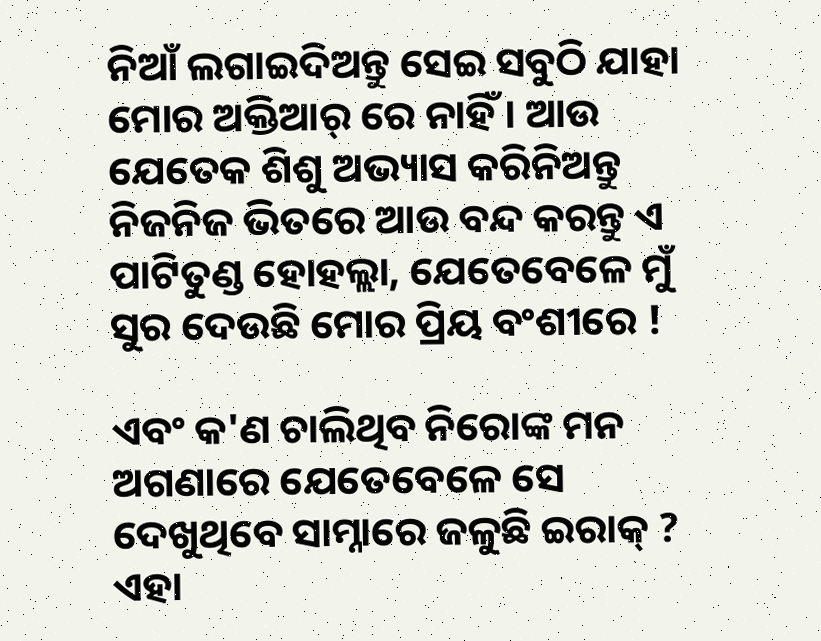ନିଆଁ ଲଗାଇଦିଅନ୍ତୁ ସେଇ ସବୁଠି ଯାହା ମୋର ଅକ୍ତିଆର୍ ରେ ନାହିଁ । ଆଉ ଯେତେକ ଶିଶୁ ଅଭ୍ୟାସ କରିନିଅନ୍ତୁ ନିଜନିଜ ଭିତରେ ଆଉ ବନ୍ଦ କରନ୍ତୁ ଏ ପାଟିତୁଣ୍ଡ ହୋହଲ୍ଲା, ଯେତେବେଳେ ମୁଁ ସୁର ଦେଉଛି ମୋର ପ୍ରିୟ ବଂଶୀରେ !

ଏବଂ କ'ଣ ଚାଲିଥିବ ନିରୋଙ୍କ ମନ ଅଗଣାରେ ଯେତେବେଳେ ସେ ଦେଖୁଥିବେ ସାମ୍ନାରେ ଜଳୁଛି ଇରାକ୍ ? ଏହା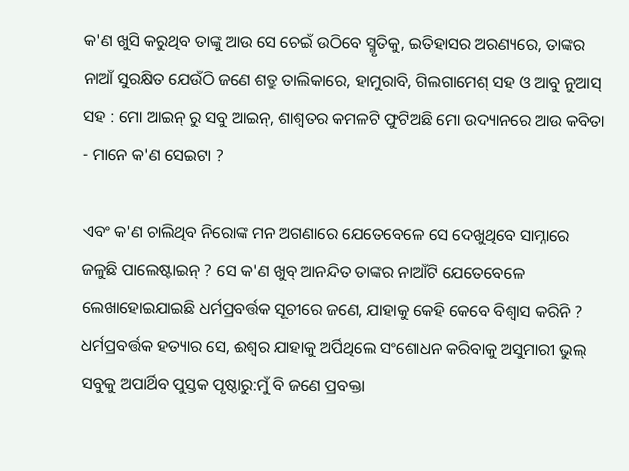କ'ଣ ଖୁସି କରୁଥିବ ତାଙ୍କୁ ଆଉ ସେ ଚେଇଁ ଉଠିବେ ସ୍ମୃତିକୁ, ଇତିହାସର ଅରଣ୍ୟରେ, ତାଙ୍କର ନାଆଁ ସୁରକ୍ଷିତ ଯେଉଁଠି ଜଣେ ଶତ୍ରୁ ତାଲିକାରେ, ହାମୁରାବି, ଗିଲଗାମେଶ୍ ସହ ଓ ଆବୁ ନୁଆସ୍ ସହ : ମୋ ଆଇନ୍ ରୁ ସବୁ ଆଇନ୍, ଶାଶ୍ଵତର କମଳଟି ଫୁଟିଅଛି ମୋ ଉଦ୍ୟାନରେ ଆଉ କବିତା - ମାନେ କ'ଣ ସେଇଟା ?

ଏବଂ କ'ଣ ଚାଲିଥିବ ନିରୋଙ୍କ ମନ ଅଗଣାରେ ଯେତେବେଳେ ସେ ଦେଖୁଥିବେ ସାମ୍ନାରେ ଜଳୁଛି ପାଲେଷ୍ଟାଇନ୍ ? ସେ କ'ଣ ଖୁବ୍ ଆନନ୍ଦିତ ତାଙ୍କର ନାଆଁଟି ଯେତେବେଳେ ଲେଖାହୋଇଯାଇଛି ଧର୍ମପ୍ରବର୍ତ୍ତକ ସୂଚୀରେ ଜଣେ, ଯାହାକୁ କେହି କେବେ ବିଶ୍ୱାସ କରିନି ? ଧର୍ମପ୍ରବର୍ତ୍ତକ ହତ୍ୟାର ସେ, ଈଶ୍ୱର ଯାହାକୁ ଅର୍ପିଥିଲେ ସଂଶୋଧନ କରିବାକୁ ଅସୁମାରୀ ଭୁଲ୍ ସବୁକୁ ଅପାର୍ଥିବ ପୁସ୍ତକ ପୃଷ୍ଠାରୁ:ମୁଁ ବି ଜଣେ ପ୍ରବକ୍ତା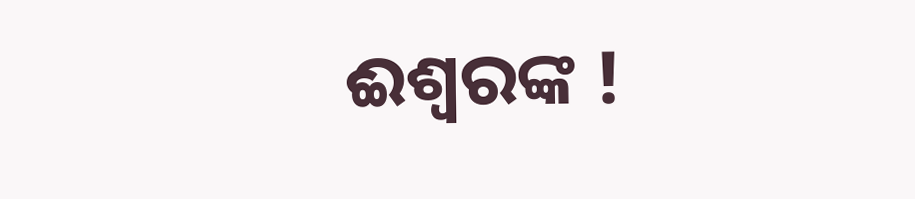ଈଶ୍ୱରଙ୍କ !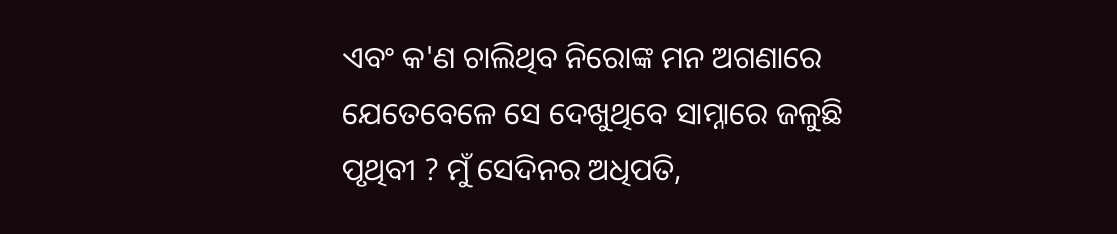ଏବଂ କ'ଣ ଚାଲିଥିବ ନିରୋଙ୍କ ମନ ଅଗଣାରେ ଯେତେବେଳେ ସେ ଦେଖୁଥିବେ ସାମ୍ନାରେ ଜଳୁଛି ପୃଥିବୀ ? ମୁଁ ସେଦିନର ଅଧିପତି,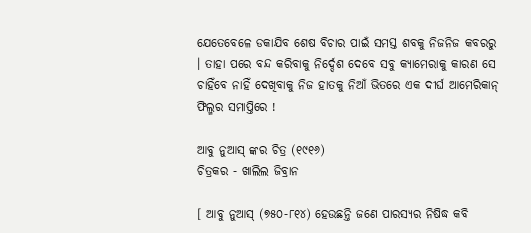ଯେତେବେଳେ ଡକାଯିବ ଶେଷ ବିଚାର ପାଇଁ ସମସ୍ତ ଶବକୁ ନିଜନିଜ କବରରୁ । ତାହା ପରେ ବନ୍ଦ କରିବାକୁ ନିର୍ଦ୍ଦେଶ ଦେବେ ସବୁ କ୍ୟାମେରାକୁ କାରଣ ସେ ଚାହିଁବେ ନାହିଁ ଦେଖିବାକୁ ନିଜ ହାତକୁ ନିଆଁ ଭିତରେ ଏକ ଦୀର୍ଘ ଆମେରିକାନ୍ ଫିଲ୍ମର ସମାପ୍ତିରେ !

ଆବୁ ନୁଆସ୍ ଙ୍କର ଚିତ୍ର (୧୯୧୬)
ଚିତ୍ରକର - ଖାଲିଲ ଜିବ୍ରାନ

[ ଆବୁ ନୁଆସ୍ (୭୫୦-୮୧୪) ହେଉଛନ୍ତି ଜଣେ ପାରସ୍ୟର ନିଷିଦ୍ଧ କବି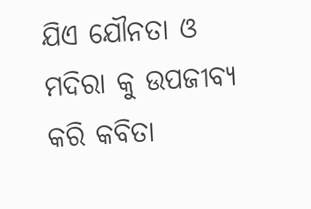ଯିଏ ଯୌନତା ଓ ମଦିରା କୁ ଉପଜୀବ୍ୟ କରି କବିତା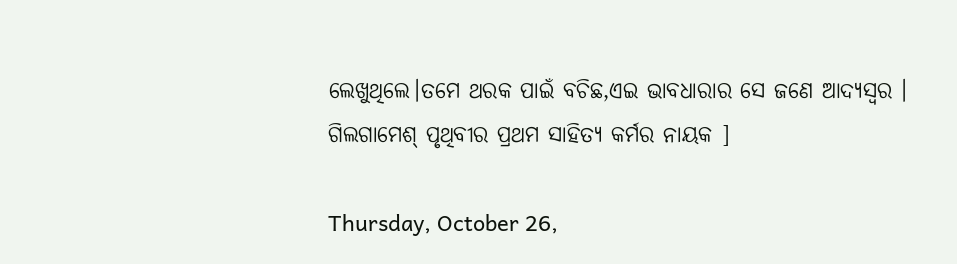ଲେଖୁଥିଲେ।ତମେ ଥରକ ପାଇଁ ବଚିଛ,ଏଇ ଭାବଧାରାର ସେ ଜଣେ ଆଦ୍ୟସ୍ୱର । ଗିଲଗାମେଶ୍ ପୃଥିବୀର ପ୍ରଥମ ସାହିତ୍ୟ କର୍ମର ନାୟକ ]

Thursday, October 26,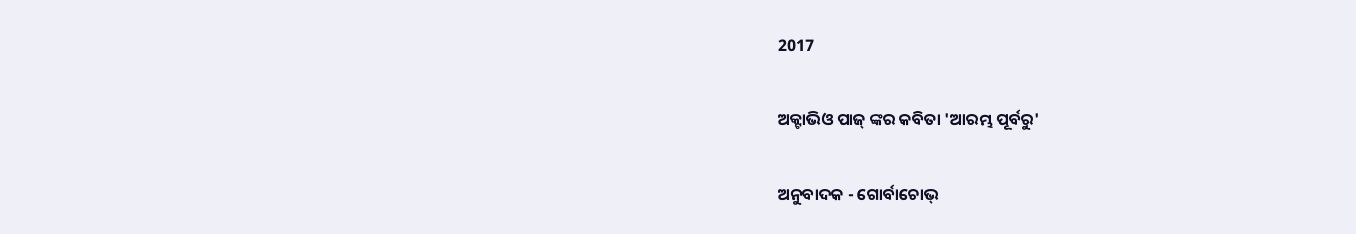2017

ଅକ୍ଟାଭିଓ ପାଜ୍‌ ଙ୍କର କବିତା 'ଆରମ୍ଭ ପୂର୍ବରୁ'

ଅନୁବାଦକ - ଗୋର୍ବାଚୋଭ୍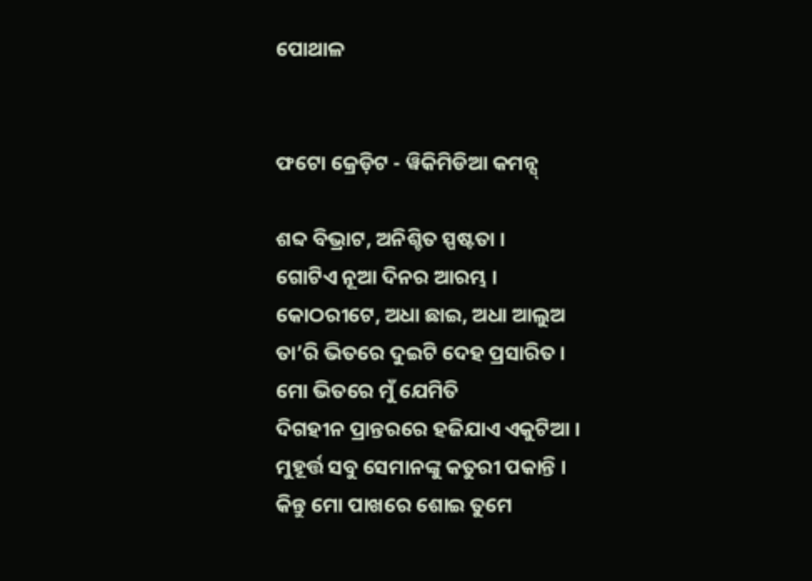ପୋଥାଳ


ଫଟୋ କ୍ରେଡ଼ିଟ - ୱିକିମିଡିଆ କମନ୍ସ୍

ଶବ୍ଦ ବିଭ୍ରାଟ, ଅନିଶ୍ଚିତ ସ୍ପଷ୍ଟତା ।
ଗୋଟିଏ ନୂଆ ଦିନର ଆରମ୍ଭ ।
କୋଠରୀଟେ, ଅଧା ଛାଇ, ଅଧା ଆଲୁଅ
ତା’ରି ଭିତରେ ଦୁଇଟି ଦେହ ପ୍ରସାରିତ ।
ମୋ ଭିତରେ ମୁଁ ଯେମିତି
ଦିଗହୀନ ପ୍ରାନ୍ତରରେ ହଜିଯାଏ ଏକୁଟିଆ ।
ମୁହୂର୍ତ୍ତ ସବୁ ସେମାନଙ୍କୁ କତୁରୀ ପକାନ୍ତି ।
କିନ୍ତୁ ମୋ ପାଖରେ ଶୋଇ ତୁମେ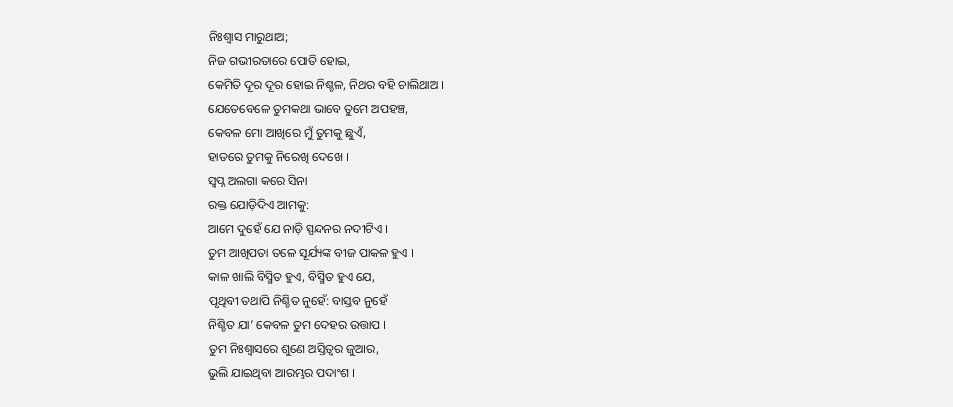ନିଃଶ୍ୱାସ ମାରୁଥାଅ;
ନିଜ ଗଭୀରତାରେ ପୋତି ହୋଇ,
କେମିତି ଦୂର ଦୂର ହୋଇ ନିଶ୍ଚଳ, ନିଥର ବହି ଚାଲିଥାଅ ।
ଯେତେବେଳେ ତୁମକଥା ଭାବେ ତୁମେ ଅପହଞ୍ଚ,
କେବଳ ମୋ ଆଖିରେ ମୁଁ ତୁମକୁ ଛୁଏଁ,
ହାତରେ ତୁମକୁ ନିରେଖି ଦେଖେ ।
ସ୍ୱପ୍ନ ଅଲଗା କରେ ସିନା
ରକ୍ତ ଯୋଡ଼ିଦିଏ ଆମକୁ:
ଆମେ ଦୁହେଁ ଯେ ନାଡ଼ି ସ୍ପନ୍ଦନର ନଦୀଟିଏ ।
ତୁମ ଆଖିପତା ତଳେ ସୂର୍ଯ୍ୟଙ୍କ ବୀଜ ପାକଳ ହୁଏ ।
କାଳ ଖାଲି ବିସ୍ମିତ ହୁଏ, ବିସ୍ମିତ ହୁଏ ଯେ,
ପୃଥିବୀ ତଥାପି ନିଶ୍ଚିତ ନୁହେଁ: ବାସ୍ତବ ନୁହେଁ
ନିଶ୍ଚିତ ଯା’ କେବଳ ତୁମ ଦେହର ଉତ୍ତାପ ।
ତୁମ ନିଃଶ୍ୱାସରେ ଶୁଣେ ଅସ୍ତିତ୍ୱର ଜୁଆର,
ଭୁଲି ଯାଇଥିବା ଆରମ୍ଭର ପଦାଂଶ ।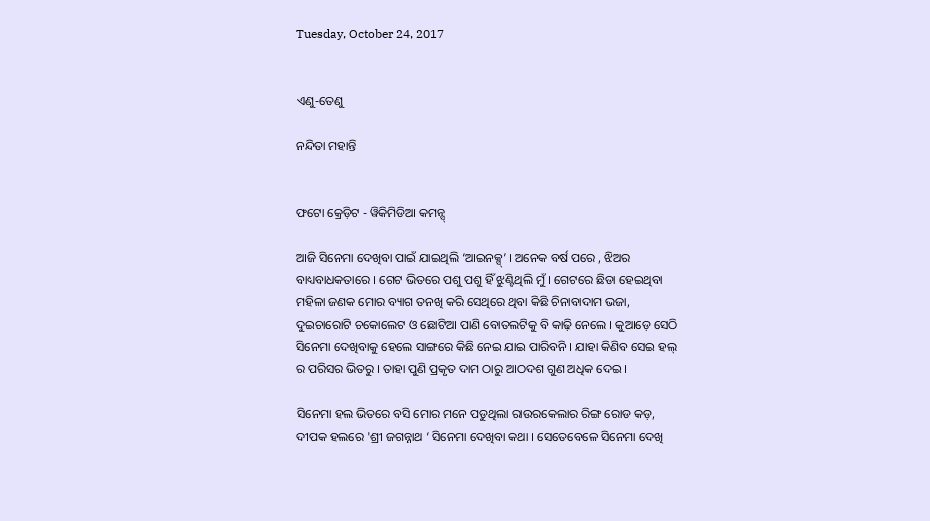Tuesday, October 24, 2017


ଏଣୁ-ତେଣୁ

ନନ୍ଦିତା ମହାନ୍ତି


ଫଟୋ କ୍ରେଡ଼ିଟ - ୱିକିମିଡିଆ କମନ୍ସ୍

ଆଜି ସିନେମା ଦେଖିବା ପାଇଁ ଯାଇଥିଲି ‘ଆଇନକ୍ସ୍’ । ଅନେକ ବର୍ଷ ପରେ , ଝିଅର ବାଧ୍ୟବାଧକତାରେ । ଗେଟ ଭିତରେ ପଶୁ ପଶୁ ହିଁ ଝୁଣ୍ଟିଥିଲି ମୁଁ । ଗେଟରେ ଛିଡା ହେଇଥିବା ମହିଳା ଜଣକ ମୋର ବ୍ୟାଗ ତନଖି କରି ସେଥିରେ ଥିବା କିଛି ଚିନାବାଦାମ ଭଜା, ଦୁଇଚାରୋଟି ଚକୋଲେଟ ଓ ଛୋଟିଆ ପାଣି ବୋତଲଟିକୁ ବି କାଢ଼ି ନେଲେ । କୁଆଡ଼େ ସେଠି ସିନେମା ଦେଖିବାକୁ ହେଲେ ସାଙ୍ଗରେ କିଛି ନେଇ ଯାଇ ପାରିବନି । ଯାହା କିଣିବ ସେଇ ହଲ୍ ର ପରିସର ଭିତରୁ । ତାହା ପୁଣି ପ୍ରକୃତ ଦାମ ଠାରୁ ଆଠଦଶ ଗୁଣ ଅଧିକ ଦେଇ ।

ସିନେମା ହଲ ଭିତରେ ବସି ମୋର ମନେ ପଡୁଥିଲା ରାଉରକେଲାର ରିଙ୍ଗ ରୋଡ କଡ଼, ଦୀପକ ହଲରେ 'ଶ୍ରୀ ଜଗନ୍ନାଥ ‘ ସିନେମା ଦେଖିବା କଥା । ସେତେବେଳେ ସିନେମା ଦେଖି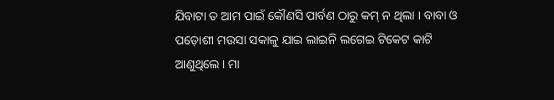ଯିବାଟା ତ ଆମ ପାଇଁ କୌଣସି ପାର୍ବଣ ଠାରୁ କମ୍ ନ ଥିଲା । ବାବା ଓ ପଡ଼ୋଶୀ ମଉସା ସକାଳୁ ଯାଇ ଲାଇନି ଲଗେଇ ଟିକେଟ କାଟି ଆଣୁଥିଲେ । ମା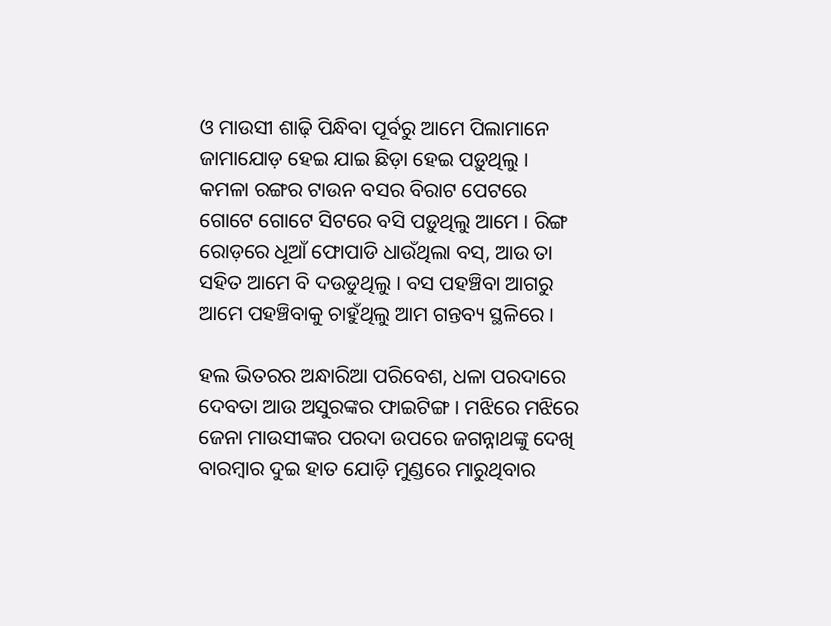ଓ ମାଉସୀ ଶାଢ଼ି ପିନ୍ଧିବା ପୂର୍ବରୁ ଆମେ ପିଲାମାନେ ଜାମାଯୋଡ଼ ହେଇ ଯାଇ ଛିଡ଼ା ହେଇ ପଡ଼ୁଥିଲୁ । କମଳା ରଙ୍ଗର ଟାଉନ ବସର ବିରାଟ ପେଟରେ ଗୋଟେ ଗୋଟେ ସିଟରେ ବସି ପଡ଼ୁଥିଲୁ ଆମେ । ରିଙ୍ଗ ରୋଡ଼ରେ ଧୂଆଁ ଫୋପାଡି ଧାଉଁଥିଲା ବସ୍, ଆଉ ତା ସହିତ ଆମେ ବି ଦଉଡୁଥିଲୁ । ବସ ପହଞ୍ଚିବା ଆଗରୁ ଆମେ ପହଞ୍ଚିବାକୁ ଚାହୁଁଥିଲୁ ଆମ ଗନ୍ତବ୍ୟ ସ୍ଥଳିରେ ।

ହଲ ଭିତରର ଅନ୍ଧାରିଆ ପରିବେଶ, ଧଳା ପରଦାରେ ଦେବତା ଆଉ ଅସୁରଙ୍କର ଫାଇଟିଙ୍ଗ । ମଝିରେ ମଝିରେ ଜେନା ମାଉସୀଙ୍କର ପରଦା ଉପରେ ଜଗନ୍ନାଥଙ୍କୁ ଦେଖି ବାରମ୍ବାର ଦୁଇ ହାତ ଯୋଡ଼ି ମୁଣ୍ଡରେ ମାରୁଥିବାର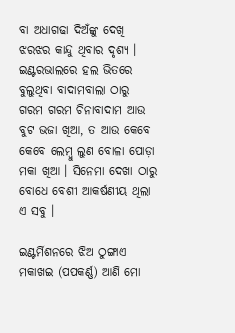ବା ଅଧାଗଢା ଦିଅଁଙ୍କୁ ଦେଖି ଝରଝର କାନ୍ଦୁ ଥିବାର ଦୃଶ୍ୟ । ଇଣ୍ଟରଭାଲରେ ହଲ ଭିତରେ ବୁଲୁଥିବା ବାଦାମବାଲା ଠାରୁ ଗରମ ଗରମ ଚିନାବାଦାମ ଆଉ ବୁଟ ଭଜା ଖିଆ, ତ ଆଉ କେବେ କେବେ ଲେମ୍ବୁ ଲୁଣ ବୋଳା ପୋଡ଼ା ମକା ଖିଆ । ସିନେମା ଦେଖା ଠାରୁ ବୋଧେ ବେଶୀ ଆକର୍ଷଣୀୟ ଥିଲା ଏ ସବୁ ।

ଇଣ୍ଟର୍ମିଶନରେ ଝିଅ ଠୁଙ୍ଗାଏ ମକାଖଇ (ପପକର୍ଣ୍ଣ) ଆଣି ମୋ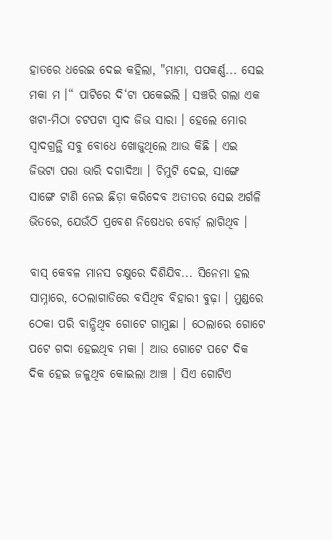ହାତରେ ଧରେଇ ଦେଇ କହିଲା, "ମାମା, ପପକର୍ଣ୍ଣ... ସେଇ ମକା ମ ।“ ପାଟିରେ ଦି‘ଟା ପକେଇଲି । ସଞ୍ଚରି ଗଲା ଏକ ଖଟା-ମିଠା ଚଟପଟା ସ୍ଵାଦ ଜିଭ ସାରା । ହେଲେ ମୋର ସ୍ଵାଦଗ୍ରନ୍ଥି ସବୁ ବୋଧେ ଖୋଜୁଥିଲେ ଆଉ କିଛି । ଏଇ ଜିଭଟା ପରା ଭାରି ଦଗାଦିଆ । ଚିମୁଟି ଦେଇ, ସାଙ୍ଗେ ସାଙ୍ଗେ ଟାଣି ନେଇ ଛିଡ଼ା କରିଦେବ ଅତୀତର ସେଇ ଅର୍ଗଳି ଭିତରେ, ଯେଉଁଠି ପ୍ରବେଶ ନିଷେଧର ବୋର୍ଡ଼ ଲାଗିଥିବ ।

ବାସ୍ କେବଳ ମାନସ ଚକ୍ଷୁରେ ଦିଶିଯିବ... ସିନେମା ହଲ ସାମ୍ନାରେ, ଠେଲାଗାଡିରେ ବସିଥିବ ବିହାରୀ ବୁଢ଼ା । ମୁଣ୍ଡରେ ଠେକା ପରି ବାନ୍ଧିଥିବ ଗୋଟେ ଗାମୁଛା । ଠେଲାରେ ଗୋଟେ ପଟେ ଗଦା ହେଇଥିବ ମକା । ଆଉ ଗୋଟେ ପଟେ ଦିକ ଦିକ ହେଇ ଜଳୁଥିବ କୋଇଲା ଆଞ୍ଚ । ସିଏ ଗୋଟିଏ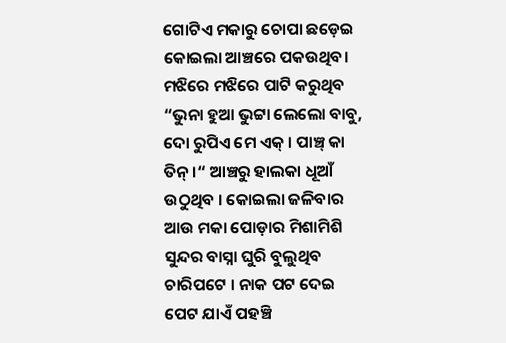ଗୋଟିଏ ମକାରୁ ଚୋପା ଛଡ଼େଇ କୋଇଲା ଆଞ୍ଚରେ ପକଉଥିବ। ମଝିରେ ମଝିରେ ପାଟି କରୁଥିବ “ଭୁନା ହୁଆ ଭୁଟ୍ଟା ଲେଲୋ ବାବୁ, ଦୋ ରୁପିଏ ମେ ଏକ୍ । ପାଞ୍ଚ୍ କା ତିନ୍ ।“ ଆଞ୍ଚରୁ ହାଲକା ଧୂଆଁ ଉଠୁଥିବ । କୋଇଲା ଜଳିବାର ଆଉ ମକା ପୋଡ଼ାର ମିଶାମିଶି ସୁନ୍ଦର ବାସ୍ନା ଘୁରି ବୁଲୁଥିବ ଚାରିପଟେ । ନାକ ପଟ ଦେଇ ପେଟ ଯାଏଁ ପହଞ୍ଚି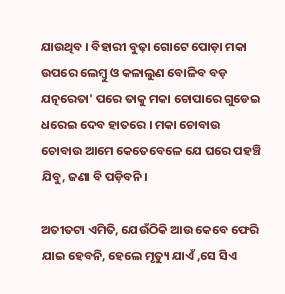ଯାଉଥିବ । ବିହାରୀ ବୁଢ଼ା ଗୋଟେ ପୋଡ଼ା ମକା ଉପରେ ଲେମ୍ବୁ ଓ କଳାଲୁଣ ବୋଳିବ ବଡ଼ ଯତ୍ନରେତା' ପରେ ତାକୁ ମକା ଚୋପାରେ ଗୁଡେଇ ଧରେଇ ଦେବ ହାତରେ । ମକା ଚୋବାଉ ଚୋବାଉ ଆମେ କେତେବେଳେ ଯେ ଘରେ ପହଞ୍ଚି ଯିବୁ, ଜଣା ବି ପଡ଼ିବନି ।

ଅତୀତଟା ଏମିତି, ଯେଉଁଠିକି ଆଉ କେବେ ଫେରି ଯାଇ ହେବନି, ହେଲେ ମୃତ୍ୟୁ ଯାଏଁ ,ସେ ସିଏ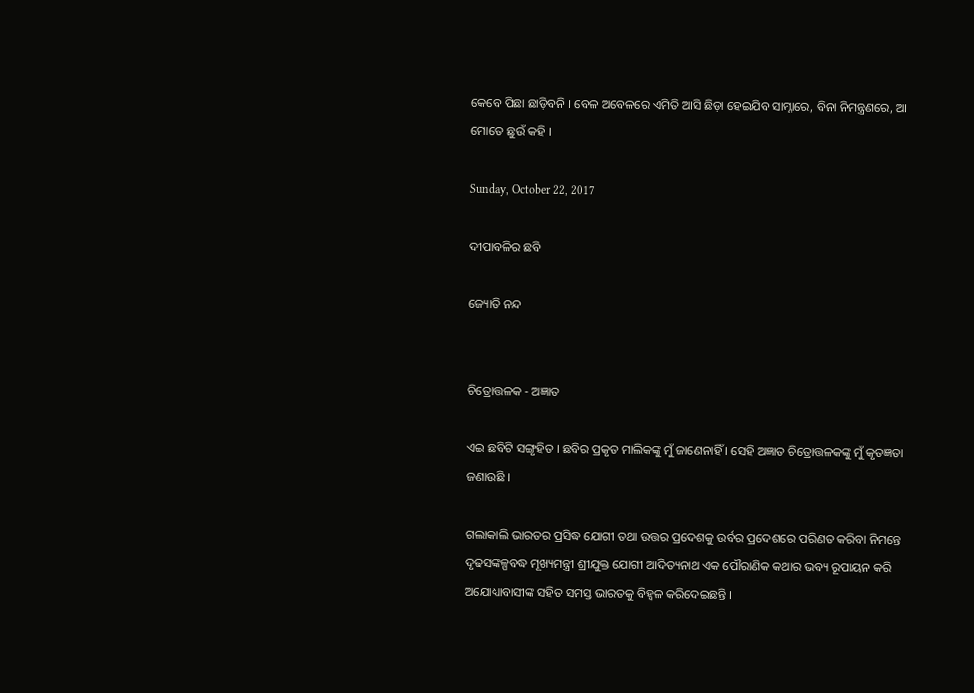କେବେ ପିଛା ଛାଡ଼ିବନି । ବେଳ ଅବେଳରେ ଏମିତି ଆସି ଛିଡ଼ା ହେଇଯିବ ସାମ୍ନାରେ, ବିନା ନିମନ୍ତ୍ରଣରେ, ଆ ମୋତେ ଛୁଉଁ କହି ।

Sunday, October 22, 2017

ଦୀପାବଳିର ଛବି

ଜ୍ୟୋତି ନନ୍ଦ


ଚିତ୍ରୋତ୍ତଳକ - ଅଜ୍ଞାତ

ଏଇ ଛବିଟି ସଙ୍ଗୃହିତ । ଛବିର ପ୍ରକୃତ ମାଲିକଙ୍କୁ ମୁଁ ଜାଣେନାହିଁ । ସେହି ଅଜ୍ଞାତ ଚିତ୍ରୋତ୍ତଳକଙ୍କୁ ମୁଁ କୃତଜ୍ଞତା ଜଣାଉଛି ।

ଗଲାକାଲି ଭାରତର ପ୍ରସିଦ୍ଧ ଯୋଗୀ ତଥା ଉତ୍ତର ପ୍ରଦେଶକୁ ଉର୍ବର ପ୍ରଦେଶରେ ପରିଣତ କରିବା ନିମନ୍ତେ ଦୃଢସଙ୍କଳ୍ପବଦ୍ଧ ମୂଖ୍ୟମନ୍ତ୍ରୀ ଶ୍ରୀଯୁକ୍ତ ଯୋଗୀ ଆଦିତ୍ୟନାଥ ଏକ ପୌରାଣିକ କଥାର ଭବ୍ୟ ରୂପାୟନ କରି ଅଯୋଧ୍ୟାବାସୀଙ୍କ ସହିତ ସମସ୍ତ ଭାରତକୁ ବିହ୍ୱଳ କରିଦେଇଛନ୍ତି ।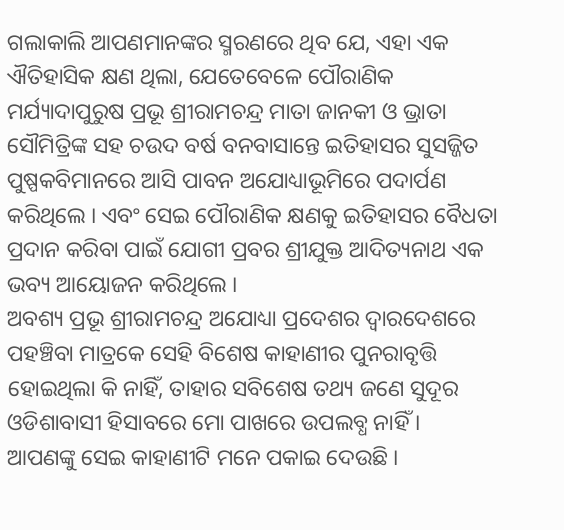ଗଲାକାଲି ଆପଣମାନଙ୍କର ସ୍ମରଣରେ ଥିବ ଯେ, ଏହା ଏକ ଐତିହାସିକ କ୍ଷଣ ଥିଲା, ଯେତେବେଳେ ପୌରାଣିକ ମର୍ଯ୍ୟାଦାପୁରୁଷ ପ୍ରଭୂ ଶ୍ରୀରାମଚନ୍ଦ୍ର ମାତା ଜାନକୀ ଓ ଭ୍ରାତା ସୌମିତ୍ରିଙ୍କ ସହ ଚଉଦ ବର୍ଷ ବନବାସାନ୍ତେ ଇତିହାସର ସୁସଜ୍ଜିତ ପୁଷ୍ପକବିମାନରେ ଆସି ପାବନ ଅଯୋଧ୍ୟାଭୂମିରେ ପଦାର୍ପଣ କରିଥିଲେ । ଏବଂ ସେଇ ପୌରାଣିକ କ୍ଷଣକୁ ଇତିହାସର ବୈଧତା ପ୍ରଦାନ କରିବା ପାଇଁ ଯୋଗୀ ପ୍ରବର ଶ୍ରୀଯୁକ୍ତ ଆଦିତ୍ୟନାଥ ଏକ ଭବ୍ୟ ଆୟୋଜନ କରିଥିଲେ ।
ଅବଶ୍ୟ ପ୍ରଭୂ ଶ୍ରୀରାମଚନ୍ଦ୍ର ଅଯୋଧ୍ୟା ପ୍ରଦେଶର ଦ୍ୱାରଦେଶରେ ପହଞ୍ଚିବା ମାତ୍ରକେ ସେହି ବିଶେଷ କାହାଣୀର ପୁନରାବୃତ୍ତି ହୋଇଥିଲା କି ନାହିଁ, ତାହାର ସବିଶେଷ ତଥ୍ୟ ଜଣେ ସୁଦୂର ଓଡିଶାବାସୀ ହିସାବରେ ମୋ ପାଖରେ ଉପଲବ୍ଧ ନାହିଁ ।
ଆପଣଙ୍କୁ ସେଇ କାହାଣୀଟି ମନେ ପକାଇ ଦେଉଛି ।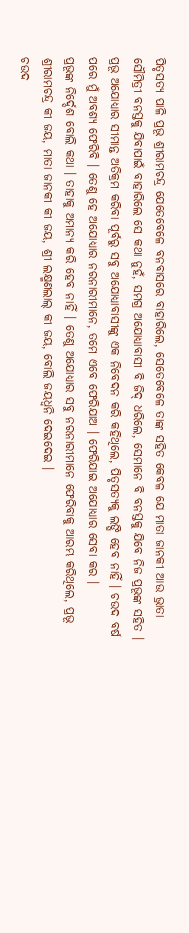ପିତୃସତ୍ୟ ପାଳି ପ୍ରଭୂ ଶ୍ରୀରାମଚନ୍ଦ୍ର ଯେତେବେଳେ ବନବାସରେ ବାହାରିଲେ, ସେତେବେଳେ ତାଙ୍କ ସହିତ କେବଳ ଯେ ମାତା ଜାନକୀ ଆଉ ଭ୍ରାତା ସୌମିତ୍ରୀ ବନସ୍ତକୁ ଯିବାପାଇଁ ବାହାରିଲେ ସେ କଥା ନୁହଁ, ସମଗ୍ର ଅଯୋଧ୍ୟାବାସୀ ବି ଜିଦ୍ ଧରିଲେ, ସେମାନେ ବି ବନସ୍ତକୁ ଯିବେ ନିଜ ପ୍ରଭୂଙ୍କ ସହିତ । ପ୍ରଭୂ ଅଯୋଧ୍ୟାର ସୀମାନ୍ତ ଅତିକ୍ରମ କରିବା ପୂର୍ବରୁ ସବୁ ଅଯୋଧ୍ୟାବାସୀଙ୍କୁ ଏକ ନିବେଦନ କରି କହିଥିଲେ, ପିତୃସତ୍ୟକୁ ଲଙ୍ଘି ହେବ ନାହିଁ । ଚଉଦ ବର୍ଷ ପରେ ମୁଁ ଅବଶ୍ୟ ଫେରିବି । ତେଣୁ ହେ ଅଯୋଧ୍ୟାର ନରନାରୀମାନେ, ତମେ ଏବେ ଫେରିଯାଅ । ଫେରିଯାଇ ଅଯୋଧ୍ୟାର ସେବା କର ।
ପ୍ରଭୂଙ୍କ ନିର୍ଦ୍ଦେଶ ବୋଲି କଥା । ତାହାକୁ ଅମାନ୍ୟ କରି ହେବ ନାହିଁ । ତେଣୁ ଅଯୋଧ୍ୟାର ସବୁ ନରନାରୀମାନେ ଫେରିବାକୁ ଆରମ୍ଭ କରିଥିଲେ, ପ୍ରଭୂ ଶ୍ରୀରାମଚନ୍ଦ୍ର କୀ ଜୟ, ମାତା ଜାନକୀ କୀ ଜୟ, ଶ୍ରୀ ଲକ୍ଷ୍ମଣଲାଲ୍ କୀ ଜୟ, ବୋଲି ଜୟଧ୍ୱନି ଦେଇଦେଇ ।
ଚଉଦ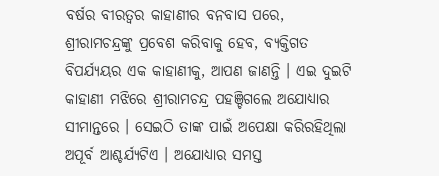ବର୍ଷର ବୀରତ୍ୱର କାହାଣୀର ବନବାସ ପରେ, ଶ୍ରୀରାମଚନ୍ଦ୍ରଙ୍କୁ ପ୍ରବେଶ କରିବାକୁ ହେବ, ବ୍ୟକ୍ତିଗତ ବିପର୍ଯ୍ୟୟର ଏକ କାହାଣୀକୁ, ଆପଣ ଜାଣନ୍ତି । ଏଇ ଦୁଇଟି କାହାଣୀ ମଝିରେ ଶ୍ରୀରାମଚନ୍ଦ୍ର ପହଞ୍ଚିଗଲେ ଅଯୋଧ୍ୟାର ସୀମାନ୍ତରେ । ସେଇଠି ତାଙ୍କ ପାଇଁ ଅପେକ୍ଷା କରିରହିଥିଲା ଅପୂର୍ବ ଆଶ୍ଚର୍ଯ୍ୟଟିଏ । ଅଯୋଧ୍ୟାର ସମସ୍ତ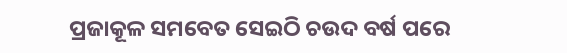ପ୍ରଜାକୂଳ ସମବେତ ସେଇଠି ଚଉଦ ବର୍ଷ ପରେ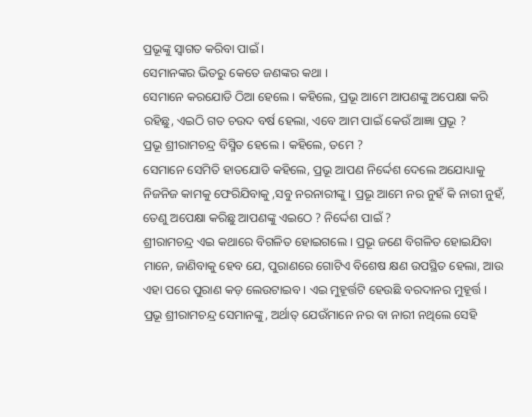ପ୍ରଭୂଙ୍କୁ ସ୍ୱାଗତ କରିବା ପାଇଁ ।
ସେମାନଙ୍କର ଭିତରୁ କେତେ ଜଣଙ୍କର କଥା ।
ସେମାନେ କରଯୋଡି ଠିଆ ହେଲେ । କହିଲେ, ପ୍ରଭୂ ଆମେ ଆପଣଙ୍କୁ ଅପେକ୍ଷା କରି ରହିଛୁ, ଏଇଠି ଗତ ଚଉଦ ବର୍ଷ ହେଲା, ଏବେ ଆମ ପାଇଁ କେଉଁ ଆଜ୍ଞା ପ୍ରଭୂ ?
ପ୍ରଭୂ ଶ୍ରୀରାମଚନ୍ଦ୍ର ବିସ୍ମିତ ହେଲେ । କହିଲେ, ତମେ ?
ସେମାନେ ସେମିତି ହାତଯୋଡି କହିଲେ, ପ୍ରଭୂ ଆପଣ ନିର୍ଦ୍ଦେଶ ଦେଲେ ଅଯୋଧ୍ୟାକୁ ନିଜନିଜ କାମକୁ ଫେରିଯିବାକୁ ,ସବୁ ନରନାରୀଙ୍କୁ । ପ୍ରଭୂ ଆମେ ନର ନୁହଁ କି ନାରୀ ନୁହଁ, ତେଣୁ ଅପେକ୍ଷା କରିଛୁ ଆପଣଙ୍କୁ ଏଇଠେ ? ନିର୍ଦ୍ଦେଶ ପାଇଁ ?
ଶ୍ରୀରାମଚନ୍ଦ୍ର ଏଇ କଥାରେ ବିଗଳିତ ହୋଇଗଲେ । ପ୍ରଭୂ ଜଣେ ବିଗଳିତ ହୋଇଯିବା ମାନେ, ଜାଣିବାକୁ ହେବ ଯେ, ପୁରାଣରେ ଗୋଟିଏ ବିଶେଷ କ୍ଷଣ ଉପସ୍ଥିତ ହେଲା, ଆଉ ଏହା ପରେ ପୁରାଣ କଡ଼ ଲେଉଟାଇବ । ଏଇ ମୁହୂର୍ତ୍ତଟି ହେଉଛି ବରଦାନର ମୁହୂର୍ତ୍ତ । ପ୍ରଭୂ ଶ୍ରୀରାମଚନ୍ଦ୍ର ସେମାନଙ୍କୁ, ଅର୍ଥାତ୍ ଯେଉଁମାନେ ନର ବା ନାରୀ ନଥିଲେ ସେହି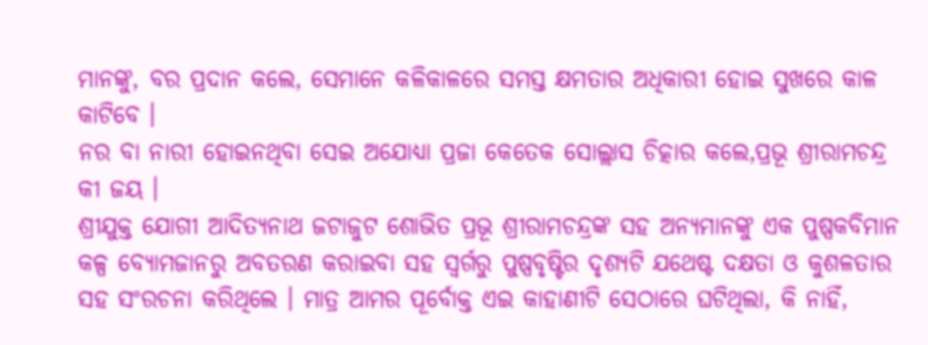ମାନଙ୍କୁ, ବର ପ୍ରଦାନ କଲେ, ସେମାନେ କଳିକାଳରେ ସମସ୍ତ କ୍ଷମତାର ଅଧିକାରୀ ହୋଇ ସୁଖରେ କାଳ କାଟିବେ ।
ନର ବା ନାରୀ ହୋଇନଥିବା ସେଇ ଅଯୋଧ୍ୟା ପ୍ରଜା କେତେକ ସୋଲ୍ଲାସ ଚିତ୍କାର କଲେ,ପ୍ରଭୂ ଶ୍ରୀରାମଚନ୍ଦ୍ର କୀ ଜୟ ।
ଶ୍ରୀଯୁକ୍ତ ଯୋଗୀ ଆଦିତ୍ୟନାଥ ଜଟାଜୁଟ ଶୋଭିତ ପ୍ରଭୂ ଶ୍ରୀରାମଚନ୍ଦ୍ରଙ୍କ ସହ ଅନ୍ୟମାନଙ୍କୁ ଏକ ପୁଷ୍ପକବିମାନ କଳ୍ପ ବ୍ୟୋମଜାନରୁ ଅବତରଣ କରାଇବା ସହ ସ୍ୱର୍ଗରୁ ପୁଷ୍ପବୃଷ୍ଟିର ଦୃଶ୍ୟଟି ଯଥେଷ୍ଟ ଦକ୍ଷତା ଓ କୁଶଳତାର ସହ ସଂରଚନା କରିଥିଲେ । ମାତ୍ର ଆମର ପୂର୍ବୋକ୍ତ ଏଇ କାହାଣୀଟି ସେଠାରେ ଘଟିଥିଲା, କି ନାହିଁ,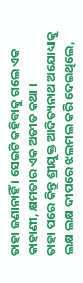ତାହା ଜଣାନାହିଁ । ସେଇଟି କହିବାକୁ ଗଲେ ଏକ କାହାଣୀ, କ୍ଷମତାର ଏକ ଅତୀତ କଥା ।
ତାହା ପରେ କିନ୍ତୁ ଶ୍ରୀଯୁକ୍ତ ଆଦିତ୍ୟନାଥ ଅଯୋଧ୍ୟାକୁ ଲକ୍ଷ ଲକ୍ଷ ଦୀପରେ ଝଲମଲ କରି ଦେଇଥିଲେ,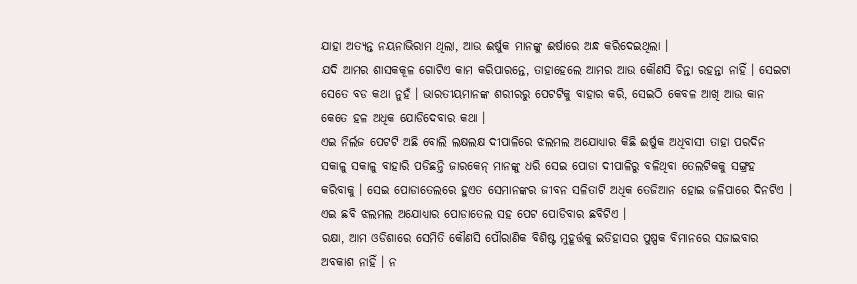ଯାହା ଅତ୍ୟନ୍ତ ନୟନାଭିରାମ ଥିଲା, ଆଉ ଈର୍ଷୁକ ମାନଙ୍କୁ ଈର୍ଷାରେ ଅନ୍ଧ କରିଦେଇଥିଲା ।
ଯଦି ଆମର ଶାସକକୂଳ ଗୋଟିଏ କାମ କରିପାରନ୍ତେ, ତାହାହେଲେ ଆମର ଆଉ କୌଣସି ଚିନ୍ତା ରହନ୍ତା ନାହିଁ । ସେଇଟା ସେତେ ବଡ କଥା ନୁହଁ । ଭାରତୀୟମାନଙ୍କ ଶରୀରରୁ ପେଟଟିକୁ ବାହାର କରି, ସେଇଠି କେବଳ ଆଖି ଆଉ କାନ କେତେ ହଳ ଅଧିକ ଯୋଡିଦେବାର କଥା ।
ଏଇ ନିର୍ଲଜ ପେଟଟି ଅଛି ବୋଲି ଲକ୍ଷଲକ୍ଷ ଦୀପାଳିରେ ଝଲମଲ ଅଯୋଧ୍ୟାର କିଛି ଈର୍ଷୁକ ଅଧିବାସୀ ତାହା ପରଦିନ ସକାଳୁ ସକାଳୁ ବାହାରି ପଡିଛନ୍ତି ଜାରକେନ୍ ମାନଙ୍କୁ ଧରି ସେଇ ପୋଡା ଦୀପାଳିରୁ ବଳିଥିବା ତେଲଟିକକୁ ସଙ୍ଗ୍ରହ କରିବାକୁ । ସେଇ ପୋଡାତେଲରେ ହୁଏତ ସେମାନଙ୍କର ଜୀବନ ସଳିତାଟି ଅଧିକ ତେଜିଆନ ହୋଇ ଜଳିପାରେ ଦିନଟିଏ ।
ଏଇ ଛବି ଝଲମଲ ଅଯୋଧ୍ୟାର ପୋଡାତେଲ ସହ ପେଟ ପୋଡିବାର ଛବିଟିଏ ।
ରକ୍ଷା, ଆମ ଓଡିଶାରେ ସେମିତି କୌଣସି ପୌରାଣିକ ବିଶିଷ୍ଟ ମୁହୂର୍ତ୍ତକୁ ଇତିହାସର ପୁଷ୍ପକ ବିମାନରେ ସଜାଇବାର ଅବକାଶ ନାହିଁ । ନ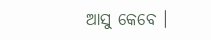ଆସୁ କେବେ ।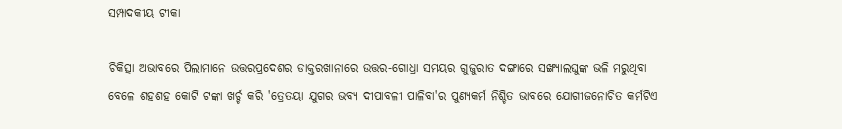ସମ୍ପାଦକୀୟ ଟୀକା

ଚିକିତ୍ସା ଅଭାବରେ ପିଲାମାନେ ଉତ୍ତରପ୍ରଦେଶର ଡାକ୍ତରଖାନାରେ ଉତ୍ତର-ଗୋଧ୍ରା ସମୟର ଗୁଜୁରାତ ଦଙ୍ଗାରେ ସଙ୍ଖ୍ୟାଲଘୁଙ୍କ ଭଳି ମରୁଥିବା ବେଳେ ଶହଶହ କୋଟି ଟଙ୍କା ଖର୍ଚ୍ଚ କରି 'ତ୍ରେତୟା ଯୁଗର ଭବ୍ୟ ଦୀପାବଳୀ ପାଳିବା'ର ପୁଣ୍ୟକର୍ମ ନିଶ୍ଚିତ ଭାବରେ ଯୋଗୀଜନୋଚିତ କର୍ମଟିଏ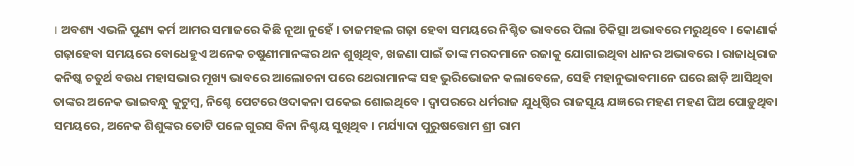। ଅବଶ୍ୟ ଏଭଳି ପୁଣ୍ୟ କର୍ମ ଆମର ସମାଜରେ କିଛି ନୂଆ ନୁହେଁ । ତାଜମହଲ ଗଢ଼ା ହେବା ସମୟରେ ନିଶ୍ଚିତ ଭାବରେ ପିଲା ଚିକିତ୍ସା ଅଭାବରେ ମରୁଥିବେ । କୋଣାର୍କ ଗଢ଼ାହେବା ସମୟରେ ବୋଧେହୁଏ ଅନେକ ଚଷୁଣୀମାନଙ୍କର ଥନ ଶୁଖିଥିବ, ଖଜଣା ପାଇଁ ତାଙ୍କ ମରଦମାନେ ରଜାକୁ ଯୋଗାଇଥିବା ଧାନର ଅଭାବରେ । ରାଜାଧିରାଜ କନିଷ୍କ ଚତୁର୍ଥ ବଉଧ ମହାସଭାର ମୂଖ୍ୟ ଭାବରେ ଆଲୋଚନା ପରେ ଥେରାମାନଙ୍କ ସହ ଭୁରିଭୋଜନ କଲାବେଳେ, ସେହି ମହାନୁଭାବମାନେ ଘରେ ଛାଡ଼ି ଆସିଥିବା ତାଙ୍କର ଅନେକ ଭାଇବନ୍ଧୁ କୁଟୁମ୍ବ, ନିଶ୍ଚେ ପେଟରେ ଓଦାକନା ପକେଇ ଶୋଇଥିବେ । ଦ୍ୱାପରରେ ଧର୍ମରାଜ ଯୁଧିଷ୍ଠିର ରାଜସୂୟ ଯଜ୍ଞରେ ମହଣ ମହଣ ଘିଅ ପୋଡ଼ୁଥିବା ସମୟରେ, ଅନେକ ଶିଶୁଙ୍କର ତୋଟି ପଳେ ଗୁରସ ବିନା ନିଶ୍ଚୟ ସୁଖିଥିବ । ମର୍ଯ୍ୟାଦା ପୁରୁଷତ୍ତୋମ ଶ୍ରୀ ରାମ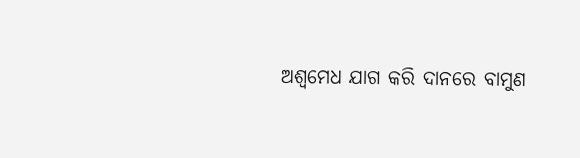ଅଶ୍ୱମେଧ ଯାଗ କରି ଦାନରେ ବାମୁଣ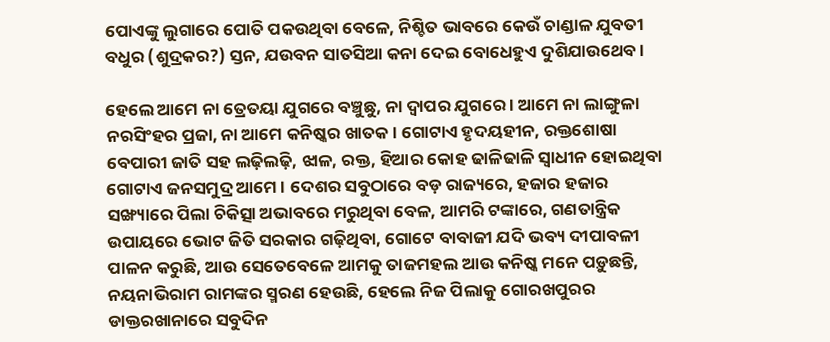ପୋଏଙ୍କୁ ଲୁଗାରେ ପୋତି ପକଉଥିବା ବେଳେ, ନିଶ୍ଚିତ ଭାବରେ କେଉଁ ଚାଣ୍ଡାଳ ଯୁବତୀ ବଧୁର (ଶୁଦ୍ରକର?) ସ୍ତନ, ଯଉବନ ସାତସିଆ କନା ଦେଇ ବୋଧେହୁଏ ଦୁଶିଯାଉଥେବ ।

ହେଲେ ଆମେ ନା ତ୍ରେତୟା ଯୁଗରେ ବଞ୍ଚୁଛୁ, ନା ଦ୍ୱାପର ଯୁଗରେ । ଆମେ ନା ଲାଙ୍ଗୁଳା ନରସିଂହର ପ୍ରଜା, ନା ଆମେ କନିଷ୍କର ଖାତକ । ଗୋଟାଏ ହୃଦୟହୀନ, ରକ୍ତଶୋଷା ବେପାରୀ ଜାତି ସହ ଲଢ଼ିଲଢ଼ି, ଝାଳ, ରକ୍ତ, ହିଆର କୋହ ଢାଳିଢାଳି ସ୍ୱାଧୀନ ହୋଇଥିବା ଗୋଟାଏ ଜନସମୁଦ୍ର ଆମେ । ଦେଶର ସବୁଠାରେ ବଡ଼ ରାଜ୍ୟରେ, ହଜାର ହଜାର ସଙ୍ଖ୍ୟାରେ ପିଲା ଚିକିତ୍ସା ଅଭାବରେ ମରୁଥିବା ବେଳ, ଆମରି ଟଙ୍କାରେ, ଗଣତାନ୍ତ୍ରିକ ଉପାୟରେ ଭୋଟ ଜିତି ସରକାର ଗଢ଼ିଥିବା, ଗୋଟେ ବାବାଜୀ ଯଦି ଭବ୍ୟ ଦୀପାବଳୀ ପାଳନ କରୁଛି, ଆଉ ସେତେବେଳେ ଆମକୁ ତାଜମହଲ ଆଉ କନିଷ୍କ ମନେ ପଡ଼ୁଛନ୍ତି, ନୟନାଭିରାମ ରାମଙ୍କର ସ୍ମରଣ ହେଉଛି, ହେଲେ ନିଜ ପିଲାକୁ ଗୋରଖପୁରର ଡାକ୍ତରଖାନାରେ ସବୁଦିନ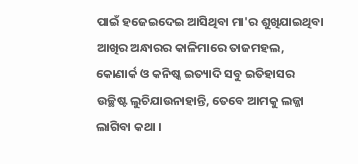ପାଇଁ ହଜେଇଦେଇ ଆସିଥିବା ମା'ର ଶୁଖିଯାଇଥିବା ଆଖିର ଅନ୍ଧାରର କାଳିମାରେ ତାଜମହଲ, କୋଣାର୍କ ଓ କନିଷ୍କ ଇତ୍ୟାଦି ସବୁ ଇତିହାସର ଉଚ୍ଛିଷ୍ଟ ଲୁଚିଯାଉନାହାନ୍ତି, ତେବେ ଆମକୁ ଲଜ୍ଜା ଲାଗିବା କଥା ।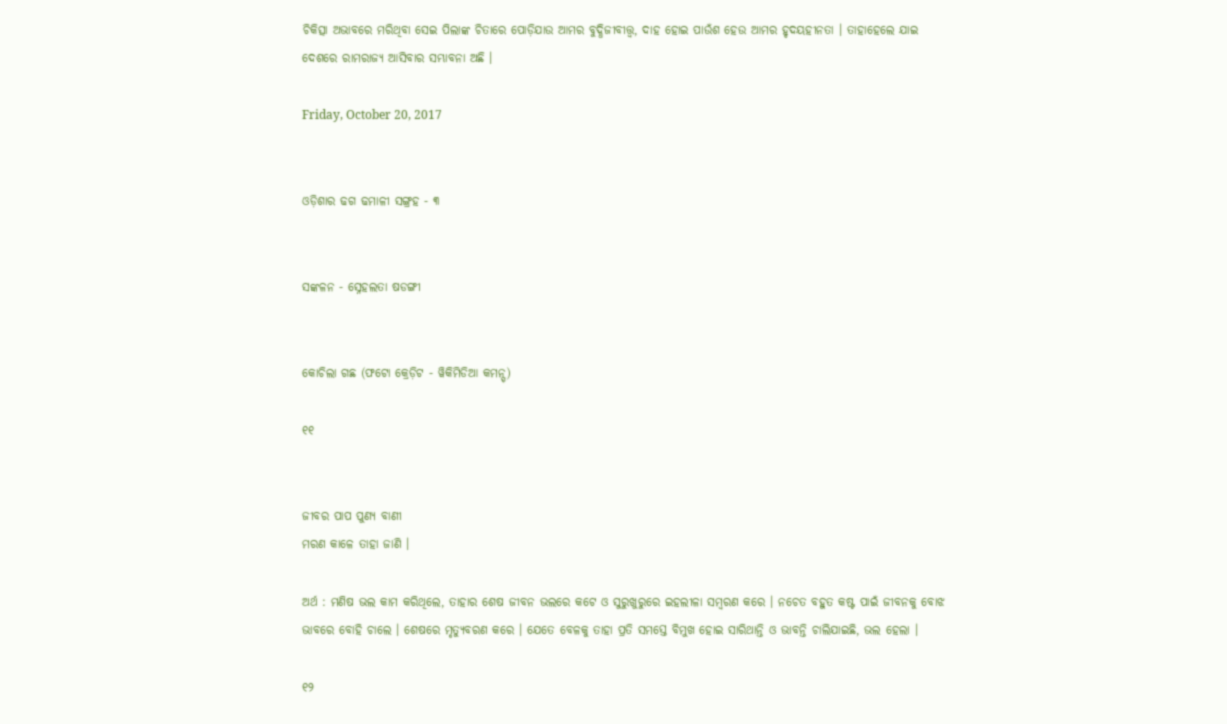ଚିକିତ୍ସା ଅଭାବରେ ମରିଥିବା ସେଇ ପିଲାଙ୍କ ଚିତାରେ ପୋଡ଼ିଯାଉ ଆମର ବୁଦ୍ଧିଜୀବୀତ୍ତ୍ୱ, ଦାହ ହୋଇ ପାଉଁଶ ହେଉ ଆମର ହୃଦୟହୀନତା । ତାହାହେଲେ ଯାଇ ଦେଶରେ ରାମରାଜ୍ୟ ଆସିବାର ସମ୍ଭାବନା ଅଛି ।

Friday, October 20, 2017


ଓଡ଼ିଶାର ଢଗ ଢମାଳୀ ସଙ୍ଗ୍ରହ - ୩


ସଙ୍କଳନ - ସ୍ନେହଲତା ଷଡଙ୍ଗୀ


କୋଚିଲା ଗଛ (ଫଟୋ କ୍ରେଡ଼ିଟ - ୱିକିମିଡିଆ କମନ୍ସ୍)

୧୧


ଜୀବର ପାପ ପୁଣ୍ୟ ବାଣୀ
ମରଣ କାଳେ ତାହା ଜାଣି ।

ଅର୍ଥ : ମଣିଷ ଭଲ କାମ କରିଥିଲେ, ତାହାର ଶେଷ ଜୀବନ ଭଲରେ କଟେ ଓ ସୁରୁଖୁରୁରେ ଇହଲୀଳା ସମ୍ବରଣ କରେ । ନଚେତ ବହୁତ କଷ୍ଟ ପାଇଁ ଜୀବନକୁ ବୋଝ ଭାବରେ ବୋହି ଚାଲେ । ଶେଷରେ ମୃତ୍ୟୁବରଣ କରେ । ଯେତେ ବେଳକୁ ତାହା ପ୍ରତି ସମସ୍ତେ ବିମୁଖ ହୋଇ ସାରିଥାନ୍ତି ଓ ଭାବନ୍ତି ଚାଲିଯାଇଛି, ଭଲ ହେଲା ।

୧୨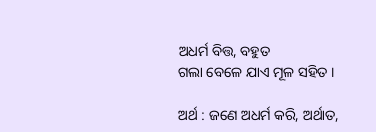ଅଧର୍ମ ବିତ୍ତ, ବହୁତ
ଗଲା ବେଳେ ଯାଏ ମୂଳ ସହିତ ।

ଅର୍ଥ : ଜଣେ ଅଧର୍ମ କରି, ଅର୍ଥାତ,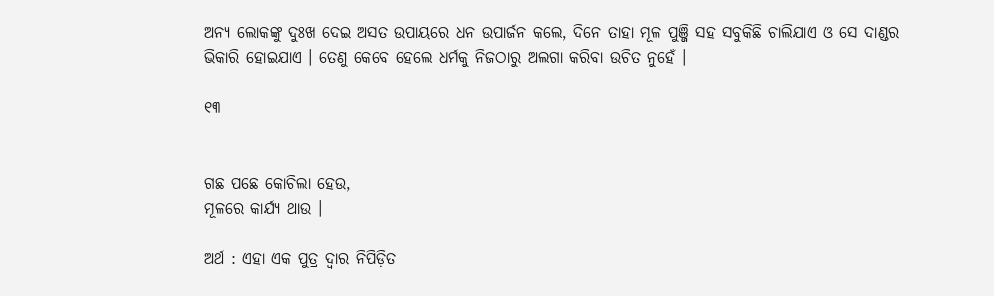ଅନ୍ୟ ଲୋକଙ୍କୁ ଦୁଃଖ ଦେଇ ଅସତ ଉପାୟରେ ଧନ ଉପାର୍ଜନ କଲେ, ଦିନେ ତାହା ମୂଳ ପୁଞ୍ଜି ସହ ସବୁକିଛି ଚାଲିଯାଏ ଓ ସେ ଦାଣ୍ଡର ଭିକାରି ହୋଇଯାଏ । ତେଣୁ କେବେ ହେଲେ ଧର୍ମକୁ ନିଜଠାରୁ ଅଲଗା କରିବା ଉଚିତ ନୁହେଁ ।

୧୩


ଗଛ ପଛେ କୋଚିଲା ହେଉ,
ମୂଳରେ କାର୍ଯ୍ୟ ଥାଉ ।

ଅର୍ଥ : ଏହା ଏକ ପୁତ୍ର ଦ୍ୱାର ନିପିଡ଼ିତ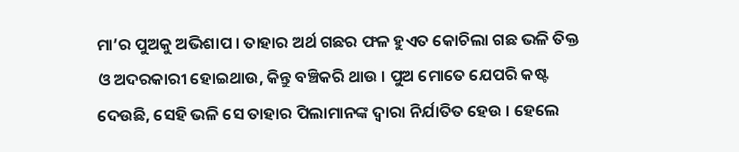ମା’ର ପୁଅକୁ ଅଭିଶାପ । ତାହାର ଅର୍ଥ ଗଛର ଫଳ ହୁଏତ କୋଚିଲା ଗଛ ଭଳି ତିକ୍ତ ଓ ଅଦରକାରୀ ହୋଇଥାଉ, କିନ୍ତୁ ବଞ୍ଚିକରି ଥାଉ । ପୁଅ ମୋତେ ଯେପରି କଷ୍ଟ ଦେଉଛି, ସେହି ଭଳି ସେ ତାହାର ପିଲାମାନଙ୍କ ଦ୍ୱାରା ନିର୍ଯାତିତ ହେଉ । ହେଲେ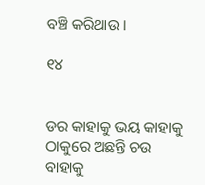ବଞ୍ଚି କରିଥାଉ ।

୧୪


ଡର କାହାକୁ ଭୟ କାହାକୁ
ଠାକୁରେ ଅଛନ୍ତି ଚଉ ବାହାକୁ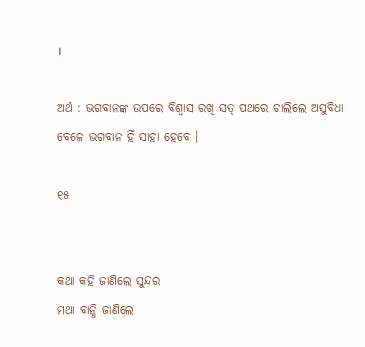।

ଅର୍ଥ : ଭଗବାନଙ୍କ ଉପରେ ବିଶ୍ୱାସ ରଖି ସତ୍ ପଥରେ ଚାଲିଲେ ଅସୁବିଧା ବେଳେ ଭଗବାନ ହିଁ ସାହା ହେବେ ।

୧୫


କଥା କହି ଜାଣିଲେ ସୁନ୍ଦର
ମଥା ବାନ୍ଧି ଜାଣିଲେ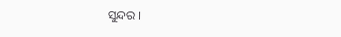ସୁନ୍ଦର ।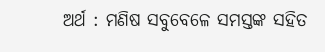ଅର୍ଥ : ମଣିଷ ସବୁବେଳେ ସମସ୍ତଙ୍କ ସହିତ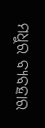ମଧୁର ବ୍ୟବହାର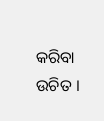କରିବା ଉଚିତ ।